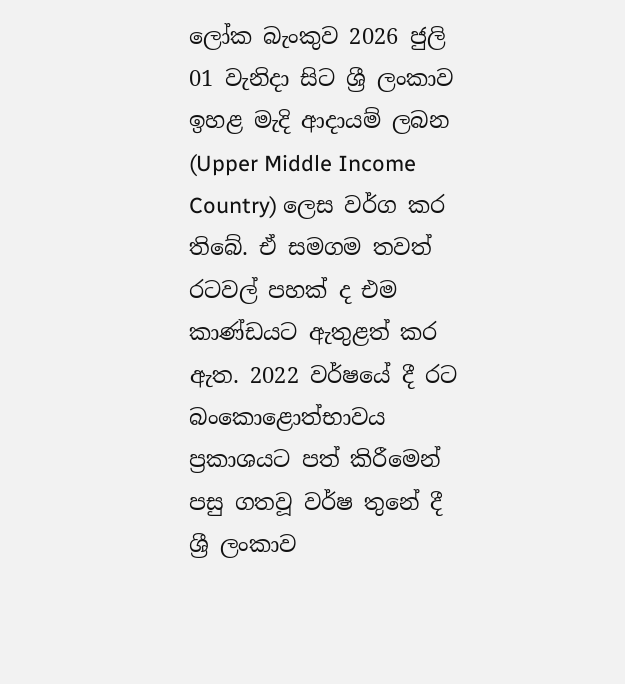ලෝක බැංකුව 2026 ජුලි 01 වැනිදා සිට ශ්‍රී ලංකාව ඉහළ මැදි ආදායම් ලබන (Upper Middle Income Country) ලෙස වර්ග කර තිබේ. ඒ සමගම තවත් රටවල් පහක් ද එම කාණ්ඩයට ඇතුළත් කර ඇත. 2022 වර්ෂයේ දී රට බංකොළොත්භාවය ප්‍රකාශයට පත් කිරීමෙන් පසු ගතවූ වර්ෂ තුනේ දී ශ්‍රී ලංකාව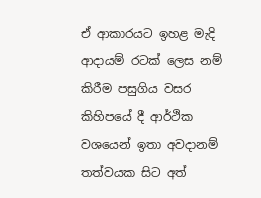ඒ ආකාරයට ඉහළ මැදි ආදායම් රටක් ලෙස නම් කිරීම පසුගිය වසර කිහිපයේ දී ආර්ථික වශයෙන් ඉතා අවදානම් තත්වයක සිට අත්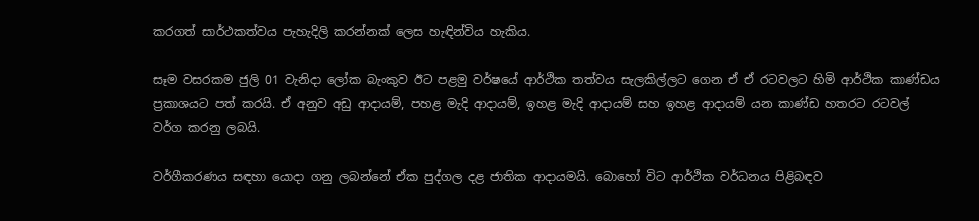කරගත් සාර්ථකත්වය පැහැදිලි කරන්නක් ලෙස හැඳින්විය හැකිය.

සෑම වසරකම ජුලි 01 වැනිදා ලෝක බැංකුව ඊට පළමු වර්ෂයේ ආර්ථික තත්වය සැලකිල්ලට ගෙන ඒ ඒ රටවලට හිමි ආර්ථික කාණ්ඩය ප්‍රකාශයට පත් කරයි. ඒ අනුව අඩු ආදායම්, පහළ මැදි ආදායම්, ඉහළ මැදි ආදායම් සහ ඉහළ ආදායම් යන කාණ්ඩ හතරට රටවල් වර්ග කරනු ලබයි.

වර්ගීකරණය සඳහා යොදා ගනු ලබන්නේ ඒක පුද්ගල දළ ජාතික ආදායමයි. බොහෝ විට ආර්ථික වර්ධනය පිළිබඳව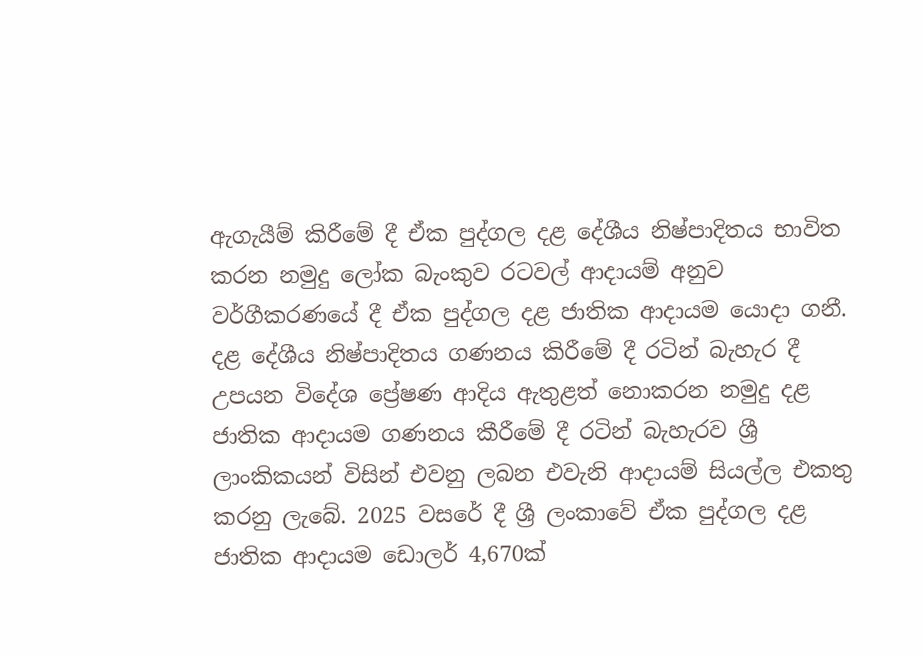ඇගැයීම් කිරීමේ දී ඒක පුද්ගල දළ දේශීය නිෂ්පාදිතය භාවිත කරන නමුදු ලෝක බැංකුව රටවල් ආදායම් අනුව වර්ගීකරණයේ දී ඒක පුද්ගල දළ ජාතික ආදායම යොදා ගනී. දළ දේශීය නිෂ්පාදිතය ගණනය කිරීමේ දී රටින් බැහැර දී උපයන විදේශ ප්‍රේෂණ ආදිය ඇතුළත් නොකරන නමුදු දළ ජාතික ආදායම ගණනය කීරීමේ දී රටින් බැහැරව ශ්‍රී ලාංකිකයන් විසින් එවනු ලබන එවැනි ආදායම් සියල්ල එකතු කරනු ලැබේ. 2025 වසරේ දී ශ්‍රී ලංකාවේ ඒක පුද්ගල දළ ජාතික ආදායම ඩොලර් 4,670ක්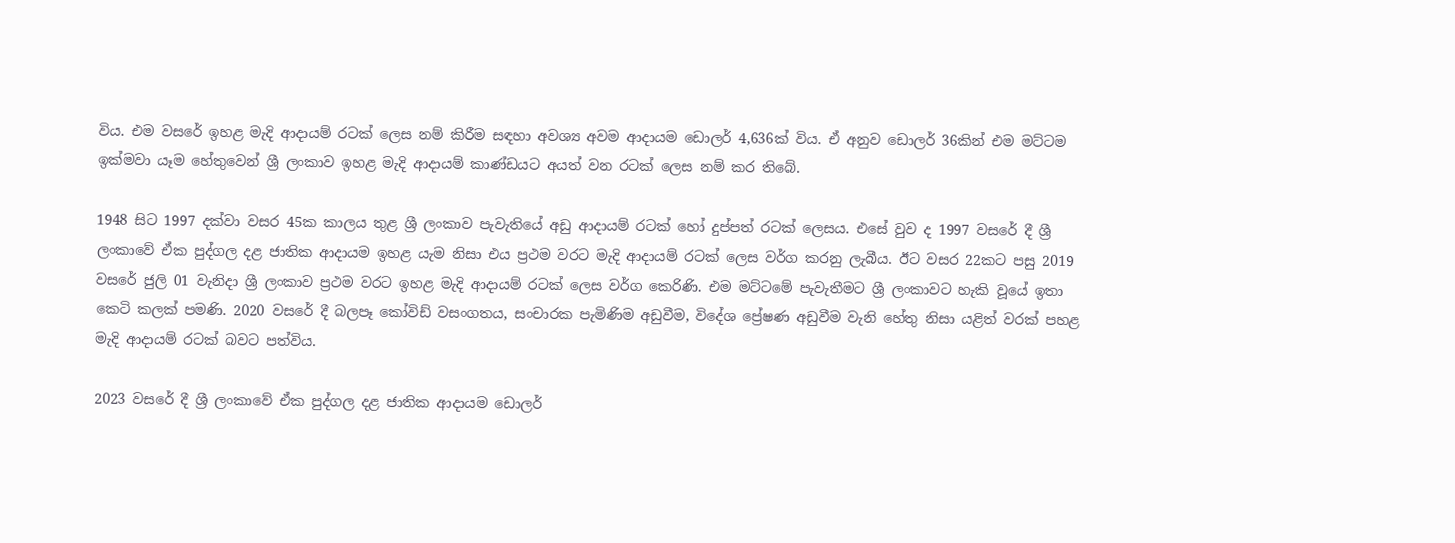විය. එම වසරේ ඉහළ මැදි ආදායම් රටක් ලෙස නම් කිරීම සඳහා අවශ්‍ය අවම ආදායම ඩොලර් 4,636ක් විය. ඒ අනුව ඩොලර් 36කින් එම මට්ටම ඉක්මවා යෑම හේතුවෙන් ශ්‍රී ලංකාව ඉහළ මැදි ආදායම් කාණ්ඩයට අයත් වන රටක් ලෙස නම් කර තිබේ.

1948 සිට 1997 දක්වා වසර 45ක කාලය තුළ ශ්‍රී ලංකාව පැවැතියේ අඩු ආදායම් රටක් හෝ දුප්පත් රටක් ලෙසය. එසේ වුව ද 1997 වසරේ දී ශ්‍රී ලංකාවේ ඒක පුද්ගල දළ ජාතික ආදායම ඉහළ යැම නිසා එය ප්‍රථම වරට මැදි ආදායම් රටක් ලෙස වර්ග කරනු ලැබීය. ඊට වසර 22කට පසු 2019 වසරේ ජුලි 01 වැනිදා ශ්‍රී ලංකාව ප්‍රථම වරට ඉහළ මැදි ආදායම් රටක් ලෙස වර්ග කෙරිණි. එම මට්ටමේ පැවැතීමට ශ්‍රී ලංකාවට හැකි වූයේ ඉතා කෙටි කලක් පමණි. 2020 වසරේ දී බලපෑ කෝවිඩ් වසංගතය, සංචාරක පැමිණිම අඩුවීම, විදේශ ප්‍රේෂණ අඩුවීම වැනි හේතු නිසා යළිත් වරක් පහළ මැදි ආදායම් රටක් බවට පත්විය.

2023 වසරේ දී ශ්‍රී ලංකාවේ ඒක පුද්ගල දළ ජාතික ආදායම ඩොලර්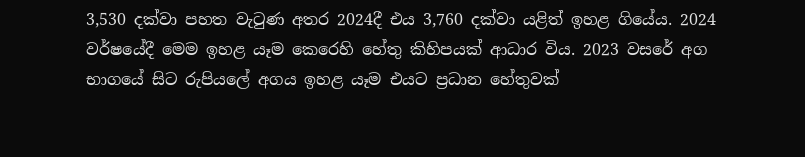3,530 දක්වා පහත වැටුණ අතර 2024දී එය 3,760 දක්වා යළිත් ඉහළ ගියේය. 2024 වර්ෂයේදී මෙම ඉහළ යෑම කෙරෙහි හේතු කිහිපයක් ආධාර විය. 2023 වසරේ අග භාගයේ සිට රුපියලේ අගය ඉහළ යෑම එයට ප්‍රධාන හේතුවක්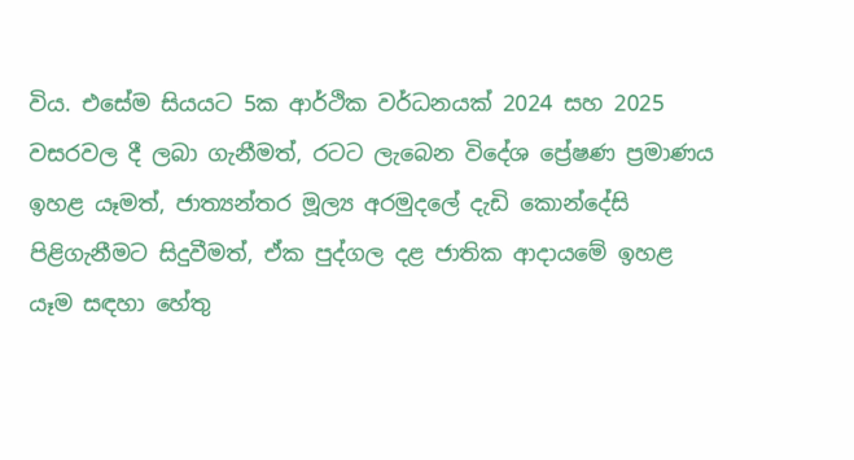විය. එසේම සියයට 5ක ආර්ථික වර්ධනයක් 2024 සහ 2025 වසරවල දී ලබා ගැනීමත්, රටට ලැබෙන විදේශ ප්‍රේෂණ ප්‍රමාණය ඉහළ යෑමත්, ජාත්‍යන්තර මූල්‍ය අරමුදලේ දැඩි කොන්දේසි පිළිගැනීමට සිදුවීමත්, ඒක පුද්ගල දළ ජාතික ආදායමේ ඉහළ යෑම සඳහා හේතු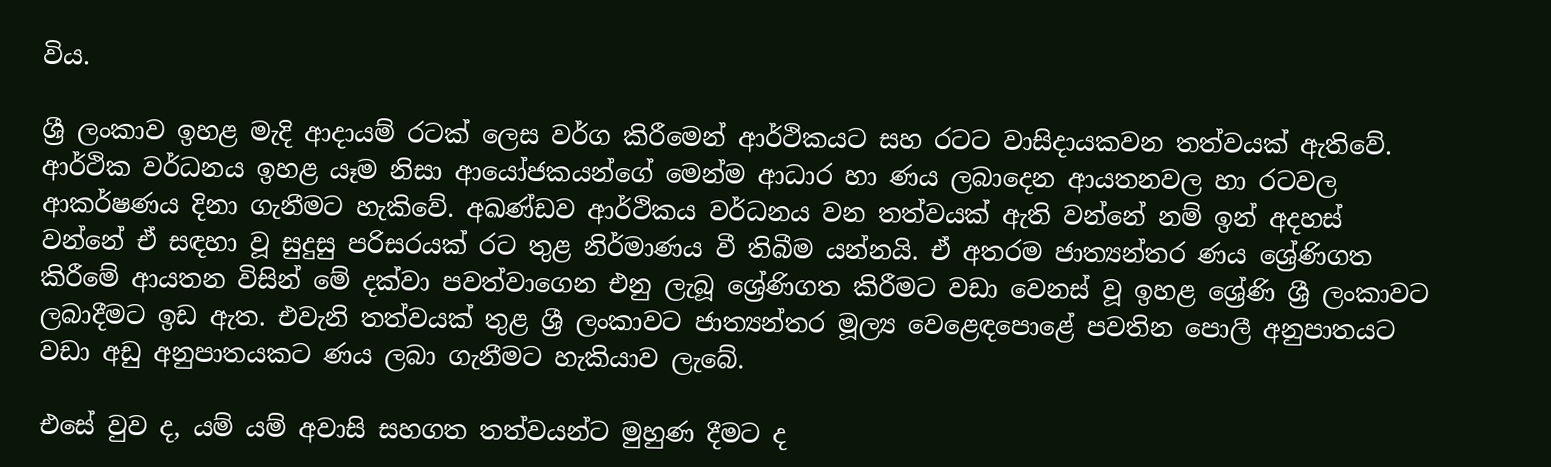විය.

ශ්‍රී ලංකාව ඉහළ මැදි ආදායම් රටක් ලෙස වර්ග කිරීමෙන් ආර්ථිකයට සහ රටට වාසිදායකවන තත්වයක් ඇතිවේ. ආර්ථික වර්ධනය ඉහළ යෑම නිසා ආයෝජකයන්ගේ මෙන්ම ආධාර හා ණය ලබාදෙන ආයතනවල හා රටවල ආකර්ෂණය දිනා ගැනීමට හැකිවේ. අඛණ්ඩව ආර්ථිකය වර්ධනය වන තත්වයක් ඇති වන්නේ නම් ඉන් අදහස් වන්නේ ඒ සඳහා වූ සුදුසු පරිසරයක් රට තුළ නිර්මාණය වී තිබීම යන්නයි. ඒ අතරම ජාත්‍යන්තර ණය ශ්‍රේණිගත කිරීමේ ආයතන විසින් මේ දක්වා පවත්වාගෙන එනු ලැබූ ශ්‍රේණිගත කිරීමට වඩා වෙනස් වූ ඉහළ ශ්‍රේණි ශ්‍රී ලංකාවට ලබාදීමට ඉඩ ඇත. එවැනි තත්වයක් තුළ ශ්‍රී ලංකාවට ජාත්‍යන්තර මූල්‍ය වෙළෙඳපොළේ පවතින පොලී අනුපාතයට වඩා අඩු අනුපාතයකට ණය ලබා ගැනීමට හැකියාව ලැබේ.

එසේ වුව ද, යම් යම් අවාසි සහගත තත්වයන්ට මුහුණ දීමට ද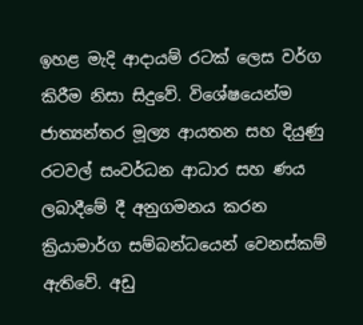ඉහළ මැදි ආදායම් රටක් ලෙස වර්ග කිරීම නිසා සිදුවේ. විශේෂයෙන්ම ජාත්‍යන්තර මූල්‍ය ආයතන සහ දියුණු රටවල් සංවර්ධන ආධාර සහ ණය ලබාදීමේ දී අනුගමනය කරන ක්‍රියාමාර්ග සම්බන්ධයෙන් වෙනස්කම් ඇතිවේ. අඩු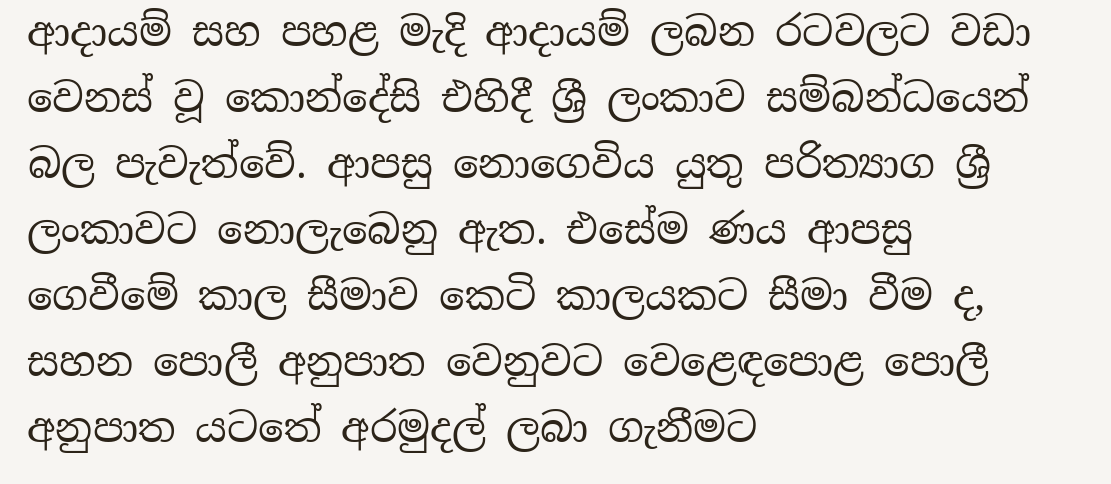ආදායම් සහ පහළ මැදි ආදායම් ලබන රටවලට වඩා වෙනස් වූ කොන්දේසි එහිදී ශ්‍රී ලංකාව සම්බන්ධයෙන් බල පැවැත්වේ. ආපසු නොගෙවිය යුතු පරිත්‍යාග ශ්‍රී ලංකාවට නොලැබෙනු ඇත. එසේම ණය ආපසු ගෙවීමේ කාල සීමාව කෙටි කාලයකට සීමා වීම ද, සහන පොලී අනුපාත වෙනුවට වෙළෙඳපොළ පොලී අනුපාත යටතේ අරමුදල් ලබා ගැනීමට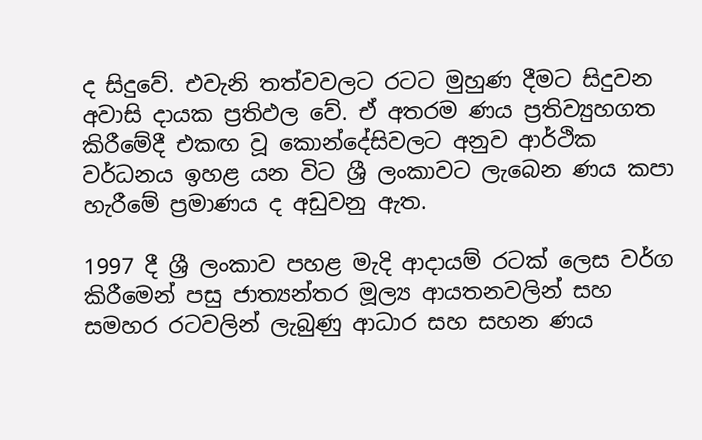ද සිදුවේ. එවැනි තත්වවලට රටට මුහුණ දීමට සිදුවන අවාසි දායක ප්‍රතිඵල වේ. ඒ අතරම ණය ප්‍රතිව්‍යුහගත කිරීමේදී එකඟ වූ කොන්දේසිවලට අනුව ආර්ථික වර්ධනය ඉහළ යන විට ශ්‍රී ලංකාවට ලැබෙන ණය කපා හැරීමේ ප්‍රමාණය ද අඩුවනු ඇත.

1997 දී ශ්‍රී ලංකාව පහළ මැදි ආදායම් රටක් ලෙස වර්ග කිරීමෙන් පසු ජාත්‍යන්තර මූල්‍ය ආයතනවලින් සහ සමහර රටවලින් ලැබුණු ආධාර සහ සහන ණය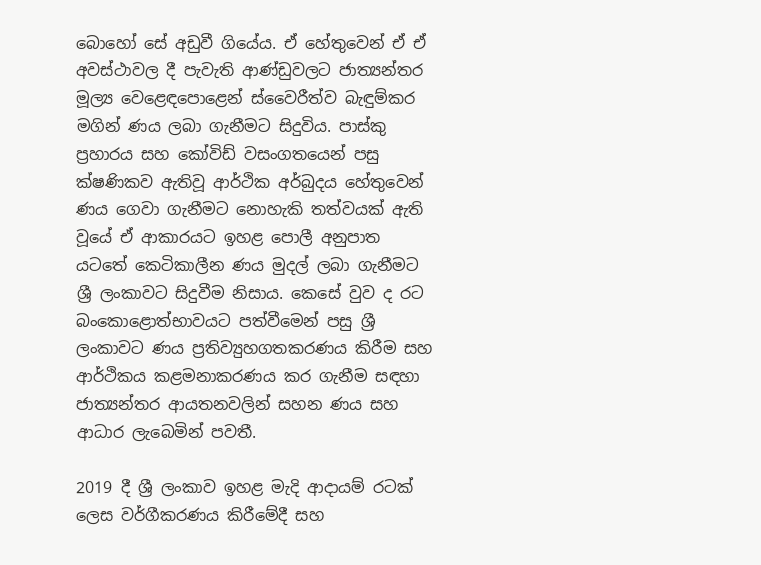බොහෝ සේ අඩුවී ගියේය. ඒ හේතුවෙන් ඒ ඒ අවස්ථාවල දී පැවැති ආණ්ඩුවලට ජාත්‍යන්තර මූල්‍ය වෙළෙඳපොළෙන් ස්වෛරීත්ව බැඳුම්කර මගින් ණය ලබා ගැනීමට සිදුවිය. පාස්කු ප්‍රහාරය සහ කෝවිඩ් වසංගතයෙන් පසු ක්ෂණිකව ඇතිවූ ආර්ථික අර්බුදය හේතුවෙන් ණය ගෙවා ගැනීමට නොහැකි තත්වයක් ඇති වූයේ ඒ ආකාරයට ඉහළ පොලී අනුපාත යටතේ කෙටිකාලීන ණය මුදල් ලබා ගැනීමට ශ්‍රී ලංකාවට සිදුවීම නිසාය. කෙසේ වුව ද රට බංකොළොත්භාවයට පත්වීමෙන් පසු ශ්‍රී ලංකාවට ණය ප්‍රතිව්‍යුහගතකරණය කිරීම සහ ආර්ථිකය කළමනාකරණය කර ගැනීම සඳහා ජාත්‍යන්තර ආයතනවලින් සහන ණය සහ ආධාර ලැබෙමින් පවතී.

2019 දී ශ්‍රී ලංකාව ඉහළ මැදි ආදායම් රටක් ලෙස වර්ගීකරණය කිරීමේදී සහ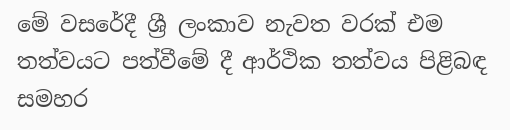මේ වසරේදී ශ්‍රී ලංකාව නැවත වරක් එම තත්වයට පත්වීමේ දී ආර්ථික තත්වය පිළිබඳ සමහර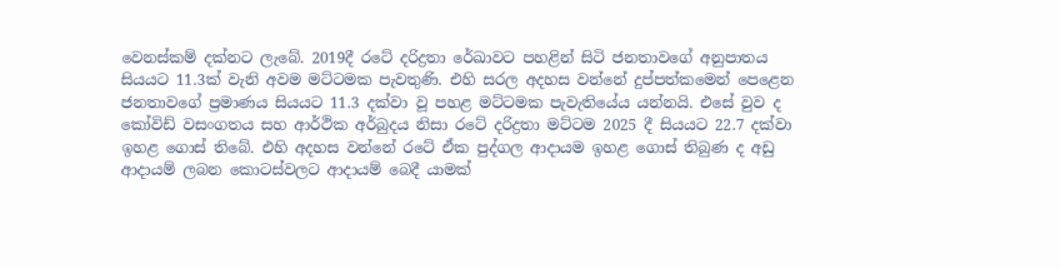වෙනස්කම් දක්නට ලැබේ. 2019දී රටේ දරිද්‍රතා රේඛාවට පහළින් සිටි ජනතාවගේ අනුපාතය සියයට 11.3ක් වැනි අවම මට්ටමක පැවතුණි. එහි සරල අදහස වන්නේ දුප්පත්කමෙන් පෙළෙන ජනතාවගේ ප්‍රමාණය සියයට 11.3 දක්වා වූ පහළ මට්ටමක පැවැතියේය යන්නයි. එසේ වුව ද කෝවිඩ් වසංගතය සහ ආර්ථික අර්බුදය නිසා රටේ දරිද්‍රතා මට්ටම 2025 දී සියයට 22.7 දක්වා ඉහළ ගොස් තිබේ. එහි අදහස වන්නේ රටේ ඒක පුද්ගල ආදායම ඉහළ ගොස් තිබුණ ද අඩු ආදායම් ලබන කොටස්වලට ආදායම් බෙදී යාමක්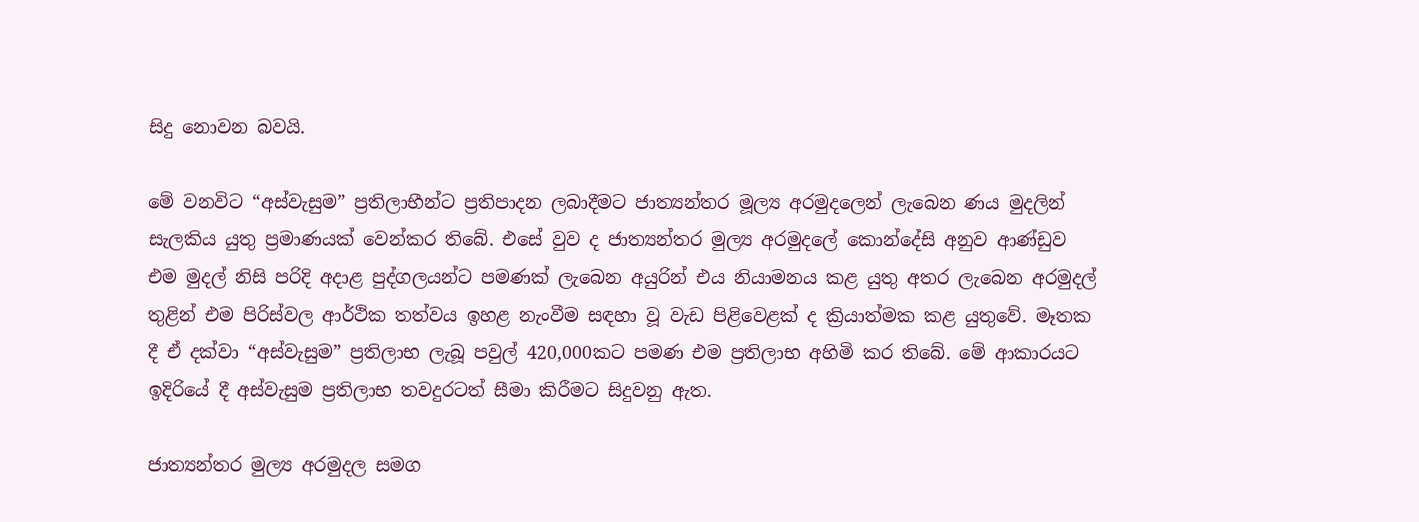සිදු නොවන බවයි.

මේ වනවිට “අස්වැසුම” ප්‍රතිලාභීන්ට ප්‍රතිපාදන ලබාදීමට ජාත්‍යන්තර මූල්‍ය අරමුදලෙන් ලැබෙන ණය මුදලින් සැලකිය යුතු ප්‍රමාණයක් වෙන්කර තිබේ. එසේ වුව ද ජාත්‍යන්තර මුල්‍ය අරමුදලේ කොන්දේසි අනුව ආණ්ඩුව එම මුදල් නිසි පරිදි අදාළ පුද්ගලයන්ට පමණක් ලැබෙන අයුරින් එය නියාමනය කළ යුතු අතර ලැබෙන අරමුදල් තුළින් එම පිරිස්වල ආර්ථික තත්වය ඉහළ නැංවීම සඳහා වූ වැඩ පිළිවෙළක් ද ක්‍රියාත්මක කළ යුතුවේ. මෑතක දී ඒ දක්වා “අස්වැසුම” ප්‍රතිලාභ ලැබූ පවුල් 420,000කට පමණ එම ප්‍රතිලාභ අහිමි කර තිබේ. මේ ආකාරයට ඉදිරියේ දී අස්වැසුම ප්‍රතිලාභ තවදුරටත් සීමා කිරීමට සිදුවනු ඇත.

ජාත්‍යන්තර මුල්‍ය අරමුදල සමග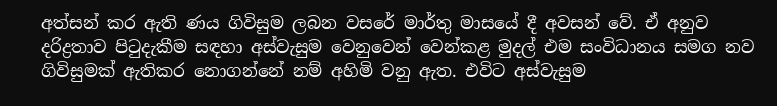අත්සන් කර ඇති ණය ගිවිසුම ලබන වසරේ මාර්තු මාසයේ දී අවසන් වේ. ඒ අනුව දරිද්‍රතාව පිටුදැකීම සඳහා අස්වැසුම වෙනුවෙන් වෙන්කළ මුදල් එම සංවිධානය සමග නව ගිවිසුමක් ඇතිකර නොගන්නේ නම් අහිමි වනු ඇත. එවිට අස්වැසුම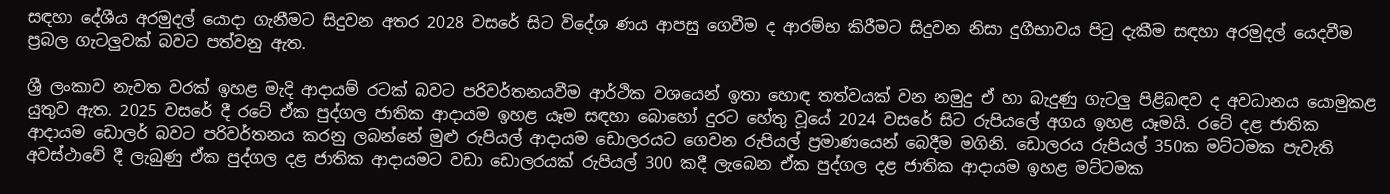සඳහා දේශීය අරමුදල් යොදා ගැනීමට සිදුවන අතර 2028 වසරේ සිට විදේශ ණය ආපසු ගෙවීම ද ආරම්භ කිරීමට සිදුවන නිසා දුගීභාවය පිටු දැකීම සඳහා අරමුදල් යෙදවීම ප්‍රබල ගැටලු‍වක් බවට පත්වනු ඇත.

ශ්‍රී ලංකාව නැවත වරක් ඉහළ මැදි ආදායම් රටක් බවට පරිවර්තනයවීම ආර්ථික වශයෙන් ඉතා හොඳ තත්වයක් වන නමුදු ඒ හා බැදුණු ගැටලු‍ පිළිබඳව ද අවධානය යොමුකළ යුතුව ඇත. 2025 වසරේ දී රටේ ඒක පුද්ගල ජාතික ආදායම ඉහළ යෑම සඳහා බො‌හෝ දුරට හේතු වූයේ 2024 වසරේ සිට රුපියලේ අගය ඉහළ යෑමයි. රටේ දළ ජාතික ආදායම ඩොලර් බවට පරිවර්තනය කරනු ලබන්නේ මුළු රුපියල් ආදායම ඩොලරයට ගෙවන රුපියල් ප්‍රමාණයෙන් බෙදීම මගිනි. ඩොලරය රුපියල් 350ක මට්ටමක පැවැති අවස්ථාවේ දී ලැබුණු ඒක පුද්ගල දළ ජාතික ආදායමට වඩා ඩොලරයක් රුපියල් 300 කදී ලැබෙන ඒක පුද්ගල දළ ජාතික ආදායම ඉහළ මට්ටමක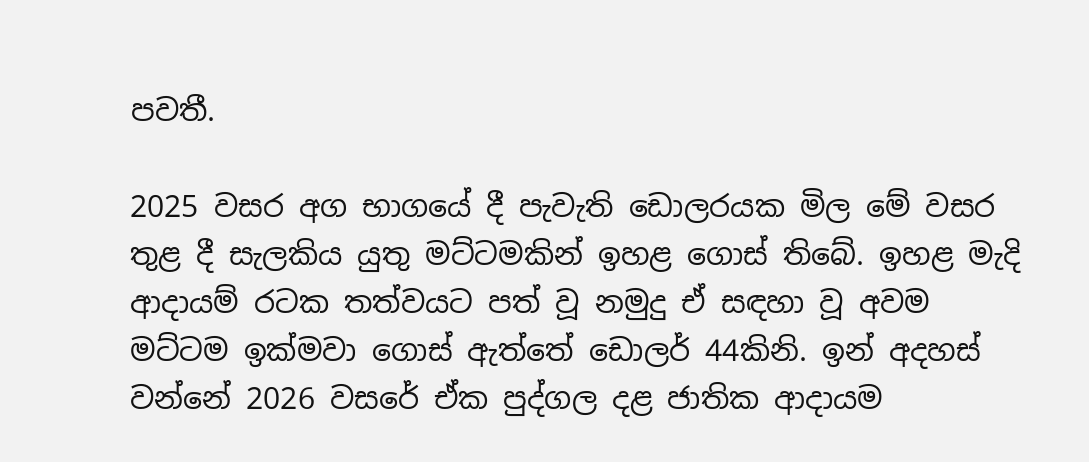පවතී.

2025 වසර අග භාගයේ දී පැවැති ඩොලරයක මිල මේ වසර තුළ දී සැලකිය යුතු මට්ටමකින් ඉහළ ගොස් තිබේ. ඉහළ මැදි ආදායම් රටක තත්වයට පත් වූ නමුදු ඒ සඳහා වූ අවම මට්ටම ඉක්මවා ගොස් ඇත්තේ ඩොලර් 44කිනි. ඉන් අදහස් වන්නේ 2026 වසරේ ඒක පුද්ගල දළ ජාතික ආදායම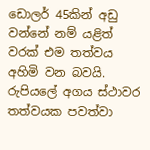ඩොලර් 45කින් අඩු වන්නේ නම් යළිත් වරක් එම තත්වය අහිමි වන බවයි. රුපියලේ අගය ස්ථාවර තත්වයක පවත්වා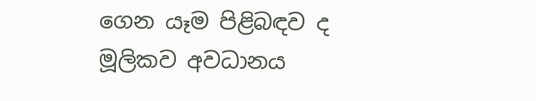ගෙන යෑම පිළිබඳව ද මූලිකව අවධානය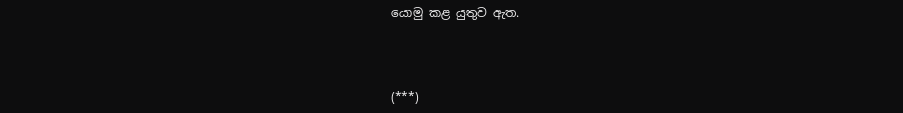යොමු කළ යුතුව ඇත.



(***)